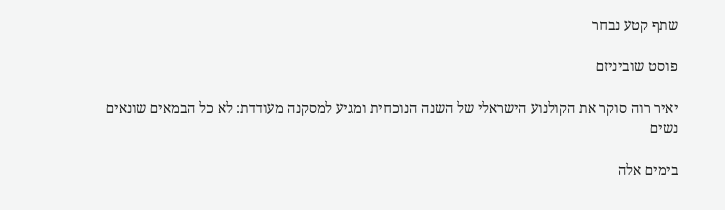שתף קטע נבחר

פוסט שוביניזם

יאיר רוה סוקר את הקולנוע הישראלי של השנה הנוכחית ומגיע למסקנה מעודדת: לא כל הבמאים שונאים נשים

בימים אלה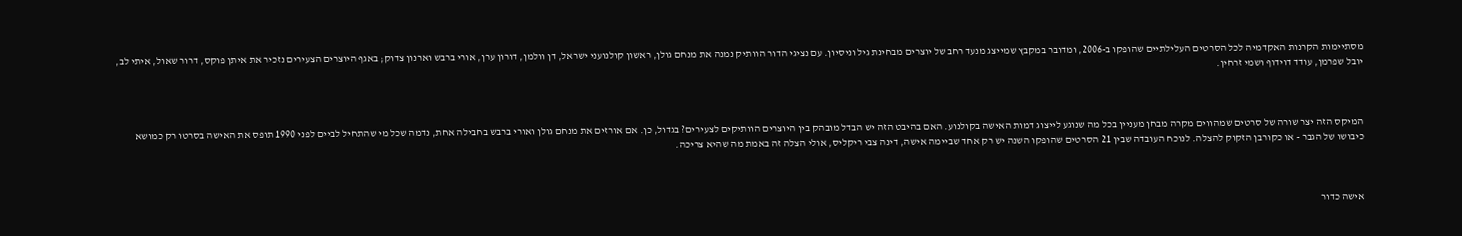מסתיימות הקרנות האקדמיה לכל הסרטים העלילתיים שהופקו ב-2006, ומדובר במקבץ שמייצג מנעד רחב של יוצרים מבחינת גיל וניסיון. עם נציגי הדור הוותיק נמנה את מנחם גולן, ראשון קולנועני ישראל, דן וולמן, דורון ערן, אורי ברבש וארנון צדוק; באגף היוצרים הצעירים נזכיר את איתן פוקס, דרור שאול, איתי לב, יובל שפרמן, עודד דוידוף ושמי זרחין.



המיקס הזה יצר שורה של סרטים שמהווים מקרה מבחן מעניין בכל מה שנוגע לייצוג דמות האישה בקולנוע. האם בהיבט הזה יש הבדל מובהק בין היוצרים הוותיקים לצעירים? בגדול, כן. אם אורזים את מנחם גולן ואורי ברבש בחבילה אחת, נדמה שכל מי שהתחיל לביים לפני 1990 תופס את האישה בסרטו רק כמושא כיבושו של הגבר - או כקורבן הזקוק להצלה. לנוכח העובדה שבין 21 הסרטים שהופקו השנה יש רק אחד שביימה אישה, דינה צבי ריקליס, אולי הצלה זה באמת מה שהיא צריכה.



אישה כדור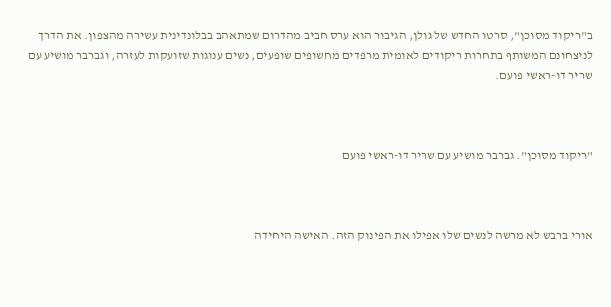ב"ריקוד מסוכן", סרטו החדש של גולן, הגיבור הוא ערס חביב מהדרום שמתאהב בבלונדינית עשירה מהצפון. את הדרך לניצחונם המשותף בתחרות ריקודים לאומית מרפדים מחשופים שופעים, נשים ענוגות שזועקות לעזרה, וגברבר מושיע עם שריר דו-ראשי פועם.



"ריקוד מסוכן". גברבר מושיע עם שריר דו-ראשי פועם



אורי ברבש לא מרשה לנשים שלו אפילו את הפינוק הזה. האישה היחידה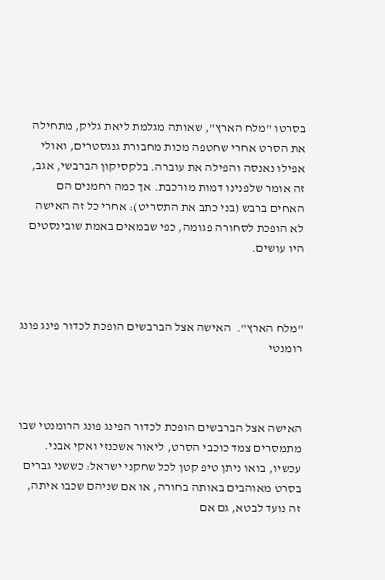בסרטו "מלח הארץ", שאותה מגלמת ליאת גליק, מתחילה את הסרט אחרי שחטפה מכות מחבורת גנגסטרים, ואולי אפילו נאנסה והפילה את עוברה. בלקסיקון הברבשי, אגב, זה אומר שלפנינו דמות מורכבת. אך כמה רחמנים הם האחים ברבש (בני כתב את התסריט): אחרי כל זה האישה לא הופכת לסחורה פגומה, כפי שבמאים באמת שובינסטים היו עושים.



"מלח הארץ".  האישה אצל הברבשים הופכת לכדור פינג פונג רומנטי



האישה אצל הברבשים הופכת לכדור הפינג פונג הרומנטי שבו מתמסרים צמד כוכבי הסרט, ליאור אשכנזי ואקי אבני. עכשיו, בואו ניתן טיפ קטן לכל שחקני ישראל: כששני גברים בסרט מאוהבים באותה בחורה, או אם שניהם שכבו איתה, זה נועד לבטא, גם אם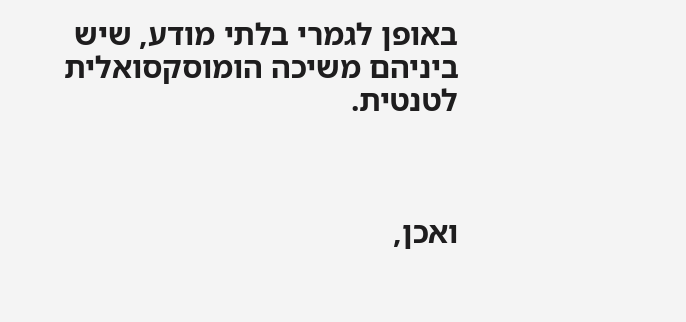באופן לגמרי בלתי מודע, שיש ביניהם משיכה הומוסקסואלית לטנטית.



ואכן,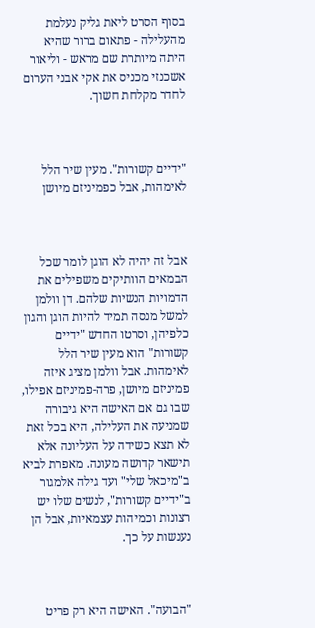בסוף הסרט ליאת גליק נעלמת מהעלילה - פתאום ברור שהיא היתה מיותרת שם מראש - וליאור אשכנזי מכניס את אקי אבני הערום לחדר מקלחת חשוך.



"ידיים קשורות". מעין שיר הלל לאימהות, אבל כפמיניזם מיושן



אבל זה יהיה לא הוגן לומר שכל הבמאים הוותיקים משפילים את הדמויות הנשיות שלהם. דן וולמן למשל מנסה תמיד להיות הוגן והגון כלפיהן, וסרטו החדש "ידיים קשורות" הוא מעין שיר הלל לאימהות. אבל וולמן מציג איזה פמיניזם מיושן, פרה-פמיניזם אפילו, שבו גם אם האישה היא גיבורה שמניעה את העלילה, היא בכל זאת לא תצא כשידה על העליונה אלא תישאר קדושה מעונה. מאפרת לביא ב"מיכאל שלי" ועד גילה אלמגור ב"ידיים קשורות", לנשים שלו יש רצונות וכמיהות עצמאיות, אבל הן נענשות על כך.



"הבועה". האישה היא רק פריט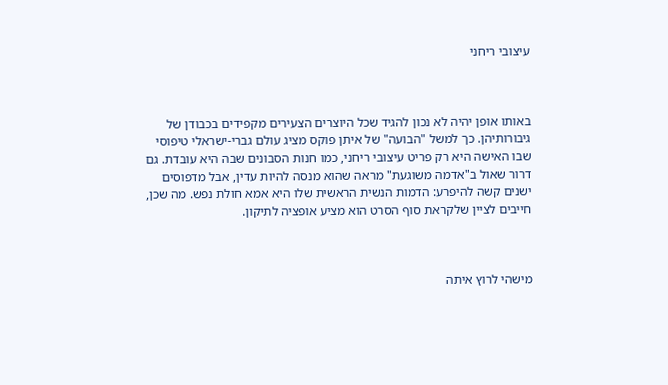עיצובי ריחני



באותו אופן יהיה לא נכון להגיד שכל היוצרים הצעירים מקפידים בכבודן של גיבורותיהן. כך למשל "הבועה" של איתן פוקס מציג עולם גברי-ישראלי טיפוסי שבו האישה היא רק פריט עיצובי ריחני, כמו חנות הסבונים שבה היא עובדת. גם דרור שאול ב"אדמה משוגעת" מראה שהוא מנסה להיות עדין, אבל מדפוסים ישנים קשה להיפרע: הדמות הנשית הראשית שלו היא אמא חולת נפש. מה שכן, חייבים לציין שלקראת סוף הסרט הוא מציע אופציה לתיקון.



מישהי לרוץ איתה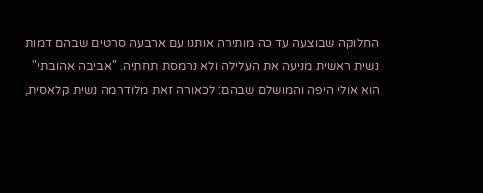החלוקה שבוצעה עד כה מותירה אותנו עם ארבעה סרטים שבהם דמות נשית ראשית מניעה את העלילה ולא נרמסת תחתיה. "אביבה אהובתי" הוא אולי היפה והמושלם שבהם: לכאורה זאת מלודרמה נשית קלאסית,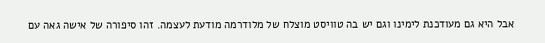אבל היא גם מעודכנת לימינו וגם יש בה טוויסט מוצלח של מלודרמה מודעת לעצמה. זהו סיפורה של אישה גאה עם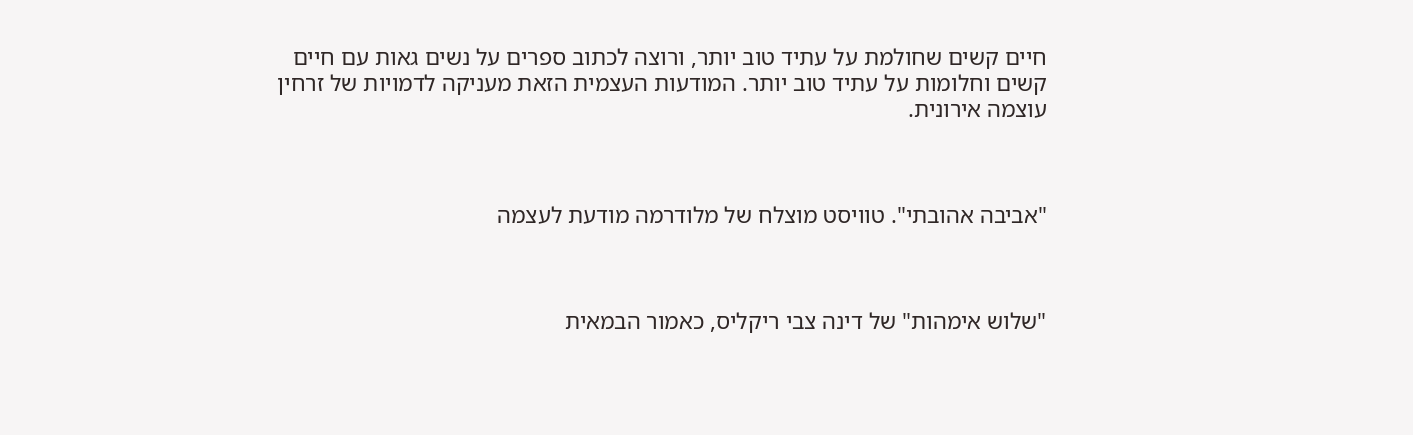חיים קשים שחולמת על עתיד טוב יותר, ורוצה לכתוב ספרים על נשים גאות עם חיים קשים וחלומות על עתיד טוב יותר. המודעות העצמית הזאת מעניקה לדמויות של זרחין עוצמה אירונית.



"אביבה אהובתי". טוויסט מוצלח של מלודרמה מודעת לעצמה



"שלוש אימהות" של דינה צבי ריקליס, כאמור הבמאית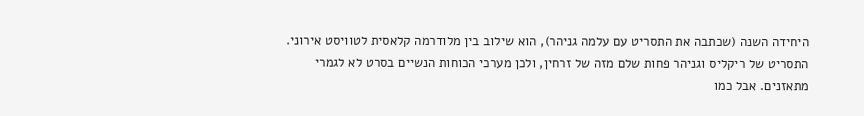היחידה השנה (שכתבה את התסריט עם עלמה גניהר), הוא שילוב בין מלודרמה קלאסית לטוויסט אירוני. התסריט של ריקליס וגניהר פחות שלם מזה של זרחין, ולכן מערכי הכוחות הנשיים בסרט לא לגמרי מתאזנים. אבל כמו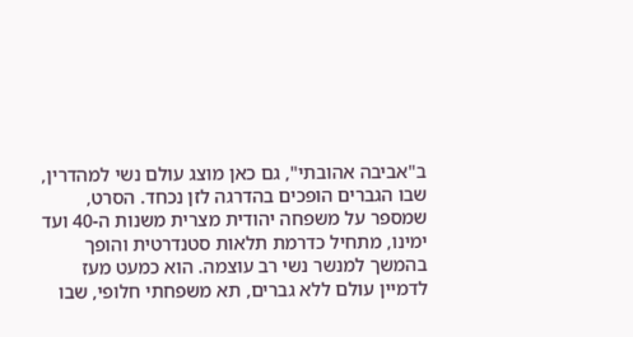ב"אביבה אהובתי", גם כאן מוצג עולם נשי למהדרין, שבו הגברים הופכים בהדרגה לזן נכחד. הסרט, שמספר על משפחה יהודית מצרית משנות ה-40 ועד ימינו, מתחיל כדרמת תלאות סטנדרטית והופך בהמשך למנשר נשי רב עוצמה. הוא כמעט מעז לדמיין עולם ללא גברים, תא משפחתי חלופי, שבו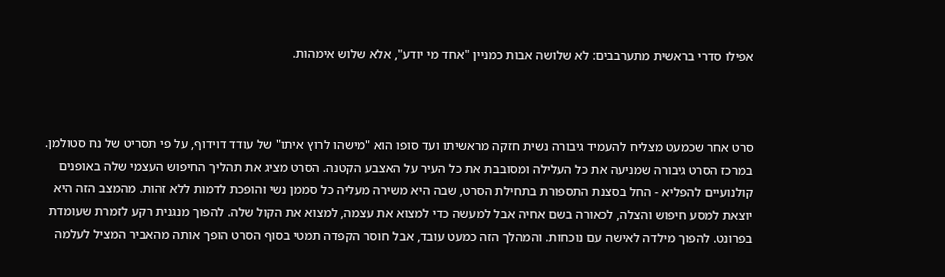אפילו סדרי בראשית מתערבבים: לא שלושה אבות כמניין "אחד מי יודע", אלא שלוש אימהות.



סרט אחר שכמעט מצליח להעמיד גיבורה נשית חזקה מראשיתו ועד סופו הוא "מישהו לרוץ איתו" של עודד דוידוף, על פי תסריט של נח סטולמן. במרכז הסרט גיבורה שמניעה את כל העלילה ומסובבת את כל העיר על האצבע הקטנה. הסרט מציג את תהליך החיפוש העצמי שלה באופנים קולנועיים להפליא - החל בסצנת התספורת בתחילת הסרט, שבה היא משירה מעליה כל סממן נשי והופכת לדמות ללא זהות. מהמצב הזה היא יוצאת למסע חיפוש והצלה, לכאורה בשם אחיה אבל למעשה כדי למצוא את עצמה, למצוא את הקול שלה. להפוך מנגנית רקע לזמרת שעומדת בפרונט. להפוך מילדה לאישה עם נוכחות. והמהלך הזה כמעט עובד, אבל חוסר הקפדה תמטי בסוף הסרט הופך אותה מהאביר המציל לעלמה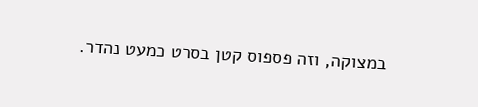במצוקה, וזה פספוס קטן בסרט כמעט נהדר.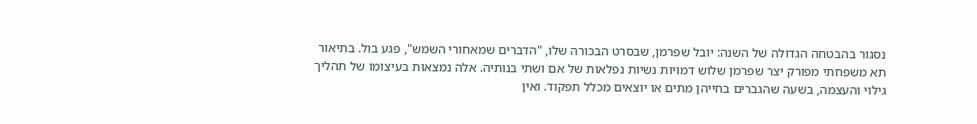נסגור בהבטחה הגדולה של השנה: יובל שפרמן, שבסרט הבכורה שלו, "הדברים שמאחורי השמש", פגע בול. בתיאור תא משפחתי מפורק יצר שפרמן שלוש דמויות נשיות נפלאות של אם ושתי בנותיה. אלה נמצאות בעיצומו של תהליך גילוי והעצמה, בשעה שהגברים בחייהן מתים או יוצאים מכלל תפקוד. ואין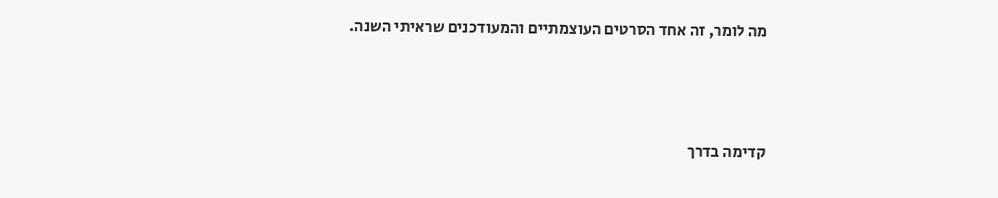מה לומר, זה אחד הסרטים העוצמתיים והמעודכנים שראיתי השנה.



קדימה בדרך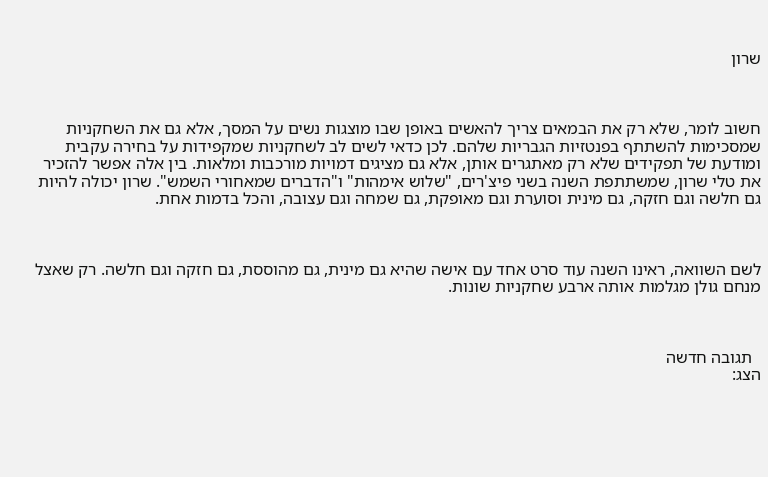שרון



חשוב לומר, שלא רק את הבמאים צריך להאשים באופן שבו מוצגות נשים על המסך, אלא גם את השחקניות שמסכימות להשתתף בפנטזיות הגבריות שלהם. לכן כדאי לשים לב לשחקניות שמקפידות על בחירה עקבית ומודעת של תפקידים שלא רק מאתגרים אותן, אלא גם מציגים דמויות מורכבות ומלאות. בין אלה אפשר להזכיר את טלי שרון, שמשתתפת השנה בשני פיצ'רים, "שלוש אימהות" ו"הדברים שמאחורי השמש". שרון יכולה להיות גם חלשה וגם חזקה, גם מינית וסוערת וגם מאופקת, גם שמחה וגם עצובה, והכל בדמות אחת.



לשם השוואה, ראינו השנה עוד סרט אחד עם אישה שהיא גם מינית, גם מהוססת, גם חזקה וגם חלשה. רק שאצל מנחם גולן מגלמות אותה ארבע שחקניות שונות.



  תגובה חדשה
הצג: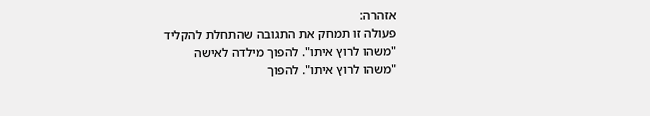אזהרה:
פעולה זו תמחק את התגובה שהתחלת להקליד
"משהו לרוץ איתו". להפוך מילדה לאישה
"משהו לרוץ איתו". להפוך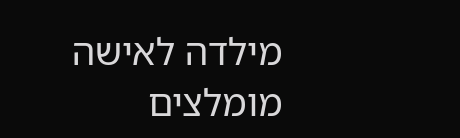מילדה לאישה
מומלצים